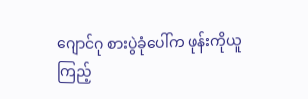ဂျောင်ဂု စားပွဲခုံပေါ်က ဖုန်းကိုယူကြည့်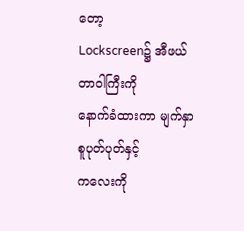တော့
Lockscreen၌ အီဖယ်တာဝါကြီးကို
နောက်ခံထားကာ မျက်နှာစူပုတ်ပုတ်နှင့်
ကလေးကို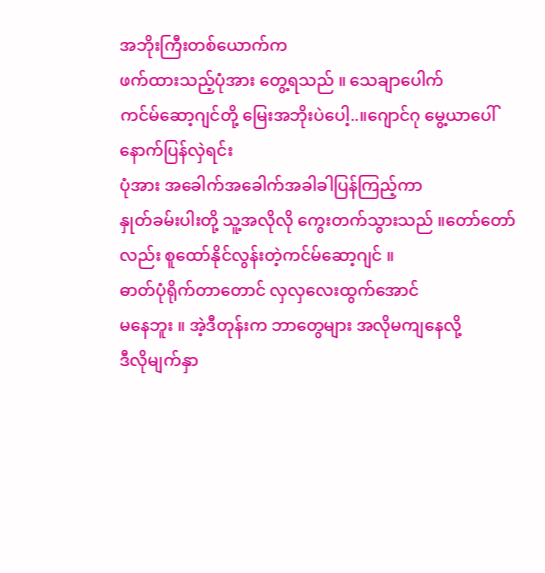အဘိုးကြီးတစ်ယောက်က
ဖက်ထားသည့်ပုံအား တွေ့ရသည် ။ သေချာပေါက်
ကင်မ်ဆော့ဂျင်တို့ မြေးအဘိုးပဲပေါ့..။ဂျောင်ဂု မွေ့ယာပေါ်နောက်ပြန်လှဲရင်း
ပုံအား အခေါက်အခေါက်အခါခါပြန်ကြည့်ကာ
နှုတ်ခမ်းပါးတို့ သူ့အလိုလို ကွေးတက်သွားသည် ။တော်တော်လည်း စူထော်နိုင်လွန်းတဲ့ကင်မ်ဆော့ဂျင် ။
ဓာတ်ပုံရိုက်တာတောင် လှလှလေးထွက်အောင်
မနေဘူး ။ အဲ့ဒီတုန်းက ဘာတွေများ အလိုမကျနေလို့
ဒီလိုမျက်နှာ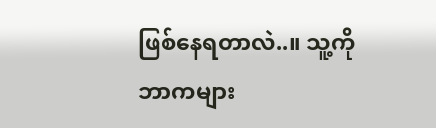ဖြစ်နေရတာလဲ..။ သူ့ကိုဘာကများ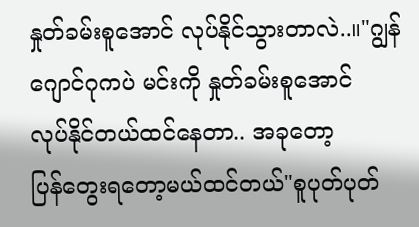နှုတ်ခမ်းစူအောင် လုပ်နိုင်သွားတာလဲ..။"ဂျွန်ဂျောင်ဂုကပဲ မင်းကို နှုတ်ခမ်းစူအောင်
လုပ်နိုင်တယ်ထင်နေတာ.. အခုတော့
ပြန်တွေးရတော့မယ်ထင်တယ်"စူပုတ်ပုတ်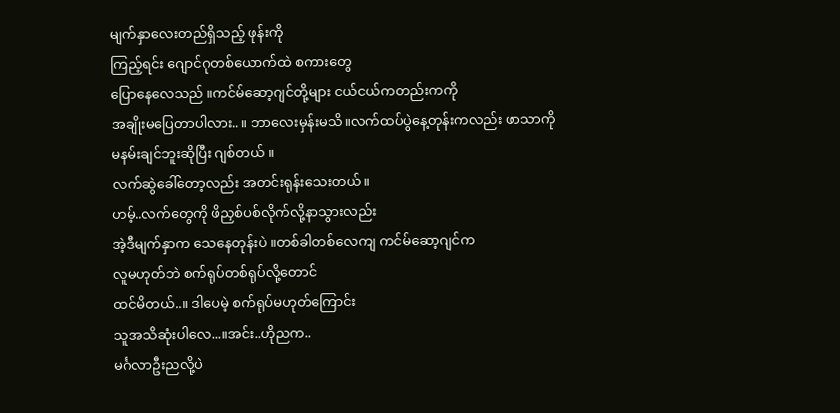မျက်နှာလေးတည်ရှိသည့် ဖုန်းကို
ကြည့်ရင်း ဂျောင်ဂုတစ်ယောက်ထဲ စကားတွေ
ပြောနေလေသည် ။ကင်မ်ဆော့ဂျင်တို့များ ငယ်ငယ်ကတည်းကကို
အချိုးမပြေတာပါလား.. ။ ဘာလေးမှန်းမသိ။လက်ထပ်ပွဲနေ့တုန်းကလည်း ဖာသာကို
မနမ်းချင်ဘူးဆိုပြီး ဂျစ်တယ် ။
လက်ဆွဲခေါ်တော့လည်း အတင်းရုန်းသေးတယ်။
ဟမ့်..လက်တွေကို ဖိညှစ်ပစ်လိုက်လို့နာသွားလည်း
အဲ့ဒီမျက်နှာက သေနေတုန်းပဲ ။တစ်ခါတစ်လေကျ ကင်မ်ဆော့ဂျင်က
လူမဟုတ်ဘဲ စက်ရုပ်တစ်ရုပ်လို့တောင်
ထင်မိတယ်..။ ဒါပေမဲ့ စက်ရုပ်မဟုတ်ကြောင်း
သူအသိဆုံးပါလေ...။အင်း..ဟိုညက..
မင်္ဂလာဦးညလို့ပဲ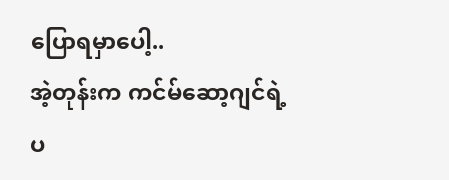ပြောရမှာပေါ့..
အဲ့တုန်းက ကင်မ်ဆော့ဂျင်ရဲ့
ပ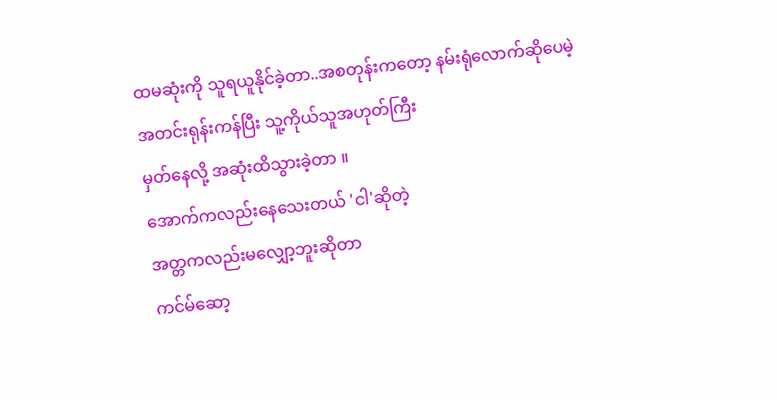ထမဆုံးကို သူရယူနိုင်ခဲ့တာ..အစတုန်းကတော့ နမ်းရုံလောက်ဆိုပေမဲ့
အတင်းရုန်းကန်ပြီး သူ့ကိုယ်သူအဟုတ်ကြီး
မှတ်နေလို့ အဆုံးထိသွားခဲ့တာ ။
အောက်ကလည်းနေသေးတယ် 'ငါ'ဆိုတဲ့
အတ္တကလည်းမလျှော့ဘူးဆိုတာ
ကင်မ်ဆော့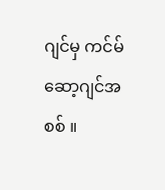ဂျင်မှ ကင်မ်ဆော့ဂျင်အစစ် ။